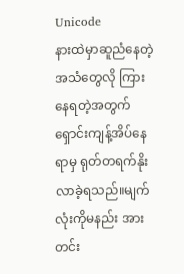Unicode
နားထဲမှာဆူညံနေတဲ့အသံတွေလို ကြားနေရတဲ့အတွက် ရှောင်းကျန့်အိပ်နေရာမှ ရုတ်တရက်နိုးလာခဲ့ရသည်။မျက်လုံးကိုမနည်း အားတင်း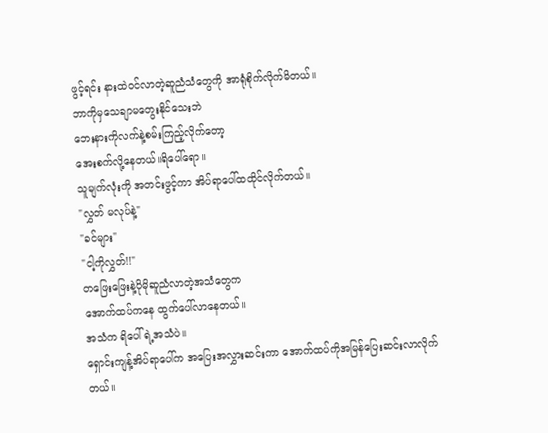ဖွင့်ရင်း နားထဲဝင်လာတဲ့ဆူညံသံတွေကို အာရုံစိုက်လိုက်မိတယ်။
ဘာကိုမှသေချာမတွေးနိုင်သေးဘဲ
ဘေးနားကိုလက်နဲ့စမ်းကြည့်လိုက်တော့
အေးစက်လို့နေတယ်။ရိပေါ်ရော။
သူမျက်လုံးကို အတင်းဖွင့်ကာ အိပ်ရာပေါ်ထထိုင်လိုက်တယ်။
"လွှတ် မလုပ်နဲ့"
"ခင်များ"
"ငါ့ကိုလွှတ်!!"
တဖြေးဖြေးနဲ့ပိုမိုဆူညံလာတဲ့အသံတွေက
အောက်ထပ်ကနေ ထွက်ပေါ်လာနေတယ်။
အသံက ရိပေါ်ရဲ့အသံပဲ။
ရှောင်းကျန့်အိပ်ရာပေါ်က အပြေးအလွှားဆင်းကာ အောက်ထပ်ကိုအမြန်ပြေးဆင်းလာလိုက်တယ်။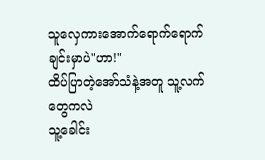သူလှေကားအောက်ရောက်ရောက်ချင်းမှာပဲ"ဟာ!"
ထိပ်ပြာတဲ့အော်သံနဲ့အတူ သူ့လက်တွေကလဲ
သူ့ခေါင်း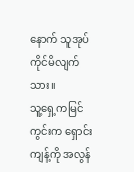နောက် သူအုပ်ကိုင်မိလျက်သား။
သူ့ရှေ့ကမြင်ကွင်းက ရှောင်းကျန့်ကို အလွန်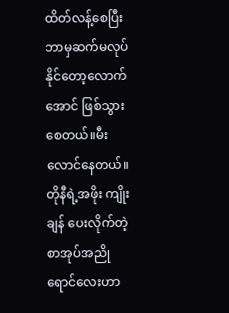ထိတ်လန့်စေပြီး ဘာမှဆက်မလုပ်နိုင်တော့လောက်အောင် ဖြစ်သွားစေတယ်။မီးလောင်နေတယ်။
တိုနီရဲ့အဖိုး ကျိုးချန် ပေးလိုက်တဲ့စာအုပ်အညိုရောင်လေးဟာ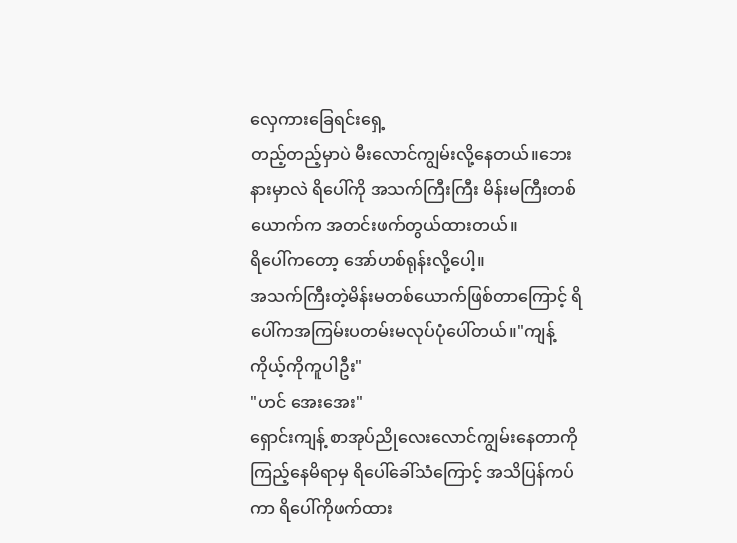လှေကားခြေရင်းရှေ့
တည့်တည့်မှာပဲ မီးလောင်ကျွမ်းလို့နေတယ်။ဘေးနားမှာလဲ ရိပေါ်ကို အသက်ကြီးကြီး မိန်းမကြီးတစ်ယောက်က အတင်းဖက်တွယ်ထားတယ်။
ရိပေါ်ကတော့ အော်ဟစ်ရုန်းလို့ပေါ့။
အသက်ကြီးတဲ့မိန်းမတစ်ယောက်ဖြစ်တာကြောင့် ရိပေါ်ကအကြမ်းပတမ်းမလုပ်ပုံပေါ်တယ်။"ကျန့် ကိုယ့်ကိုကူပါဦး"
"ဟင် အေးအေး"
ရှောင်းကျန့် စာအုပ်ညိုလေးလောင်ကျွမ်းနေတာကိုကြည့်နေမိရာမှ ရိပေါ်ခေါ်သံကြောင့် အသိပြန်ကပ်ကာ ရိပေါ်ကိုဖက်ထား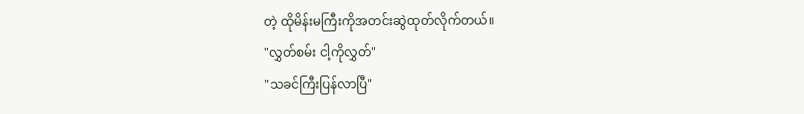တဲ့ ထိုမိန်းမကြီးကိုအတင်းဆွဲထုတ်လိုက်တယ်။
"လွှတ်စမ်း ငါ့ကိုလွှတ်"
"သခင်ကြီးပြန်လာပြီ"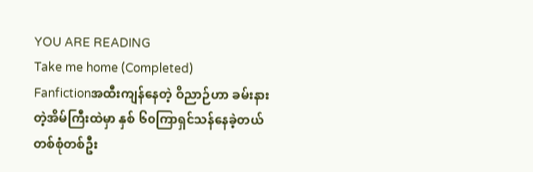YOU ARE READING
Take me home (Completed)
Fanfictionအထီးကျန်နေတဲ့ ဝိညာဉ်ဟာ ခမ်းနားတဲ့အိမ်ကြီးထဲမှာ နှစ် ၆၀ကြာရှင်သန်နေခဲ့တယ် တစ်စုံတစ်ဦး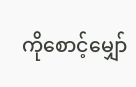ကိုစောင့်မျှော်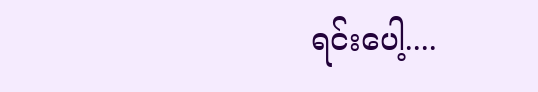ရင်းပေါ့....